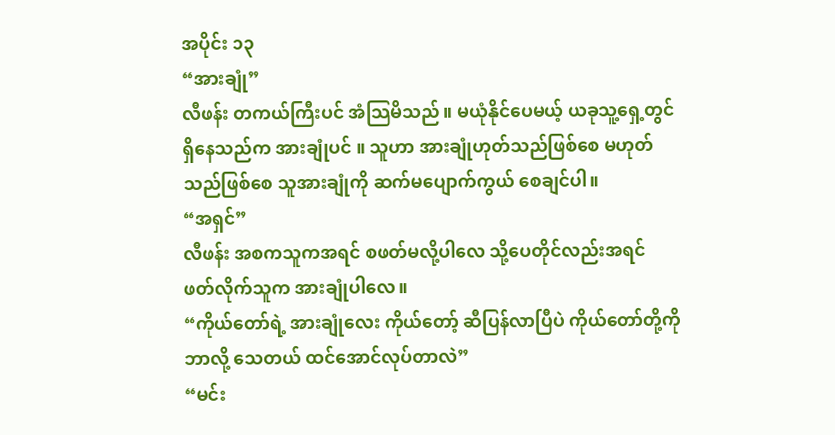အပိုင်း ၁၃
“အားချုံ”
လီဖန်း တကယ်ကြီးပင် အံသြမိသည်။ မယုံနိုင်ပေမယ့် ယခုသူ့ရှေ့တွင်ရှိနေသည်က အားချုံပင် ။ သူဟာ အားချုံဟုတ်သည်ဖြစ်စေ မဟုတ်သည်ဖြစ်စေ သူအားချုံကို ဆက်မပျောက်ကွယ် စေချင်ပါ။
“အရှင်”
လီဖန်း အစကသူကအရင် စဖတ်မလို့ပါလေ သို့ပေတိုင်လည်းအရင် ဖတ်လိုက်သူက အားချုံပါလေ။
“ကိုယ်တော်ရဲ့ အားချုံလေး ကိုယ်တော့် ဆီပြန်လာပြီပဲ ကိုယ်တော်တို့ကို ဘာလို့ သေတယ် ထင်အောင်လုပ်တာလဲ”
“မင်း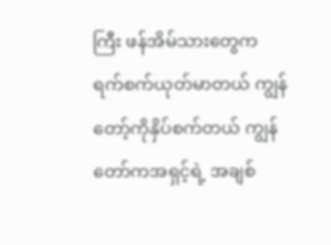ကြီး ဖန်အိမ်သားတွေက ရက်စက်ယုတ်မာတယ် ကျွန်တော့်ကိုနှိပ်စက်တယ် ကျွန်တော်ကအရှင့်ရဲ့ အချစ်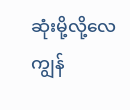ဆုံးမို့လို့လေ ကျွန်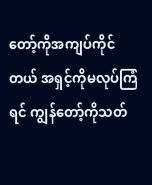တော့်ကိုအကျပ်ကိုင်တယ် အရှင့်ကိုမလုပ်ကြံရင် ကျွန်တော့်ကိုသတ်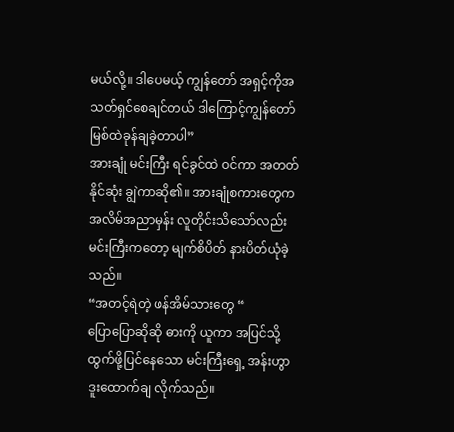မယ်လို့။ ဒါပေမယ့် ကျွန်တော် အရှင့်ကိုအသတ်ရှင်စေချင်တယ် ဒါကြောင့်ကျွန်တော် မြစ်ထဲခုန်ချခဲ့တာပါ”
အားချုံ မင်းကြီး ရင်ခွင်ထဲ ဝင်ကာ အတတ်နိုင်ဆုံး ချွဲကာဆို၏။ အားချုံစကားတွေက အလိမ်အညာမှန်း လူတိုင်းသိသော်လည်း မင်းကြီးကတော့ မျက်စိပိတ် နားပိတ်ယုံခဲ့သည်။
“အတင့်ရဲတဲ့ ဖန်အိမ်သားတွေ “
ပြောပြောဆိုဆို ဓားကို ယူကာ အပြင်သို့ ထွက်ဖို့ပြင်နေသော မင်းကြီးရှေ့ အန်းဟွာ ဒူးထောက်ချ လိုက်သည်။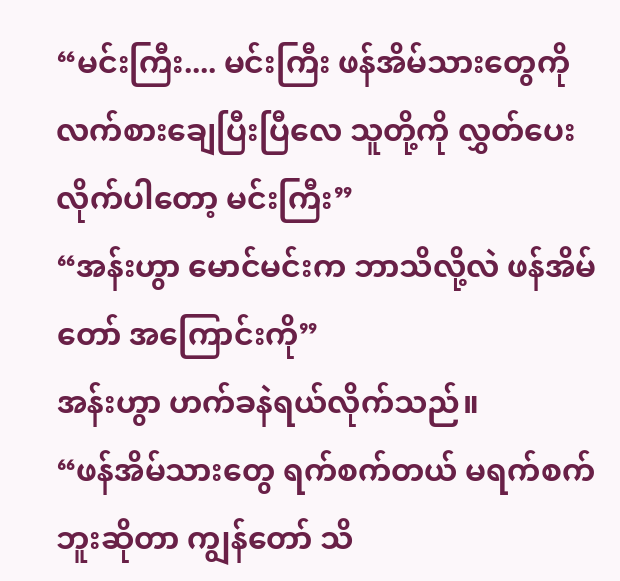“မင်းကြီး.... မင်းကြီး ဖန်အိမ်သားတွေကို လက်စားချေပြီးပြီလေ သူတို့ကို လွှတ်ပေးလိုက်ပါတော့ မင်းကြီး”
“အန်းဟွာ မောင်မင်းက ဘာသိလို့လဲ ဖန်အိမ်တော် အကြောင်းကို”
အန်းဟွာ ဟက်ခနဲရယ်လိုက်သည်။
“ဖန်အိမ်သားတွေ ရက်စက်တယ် မရက်စက်ဘူးဆိုတာ ကျွန်တော် သိ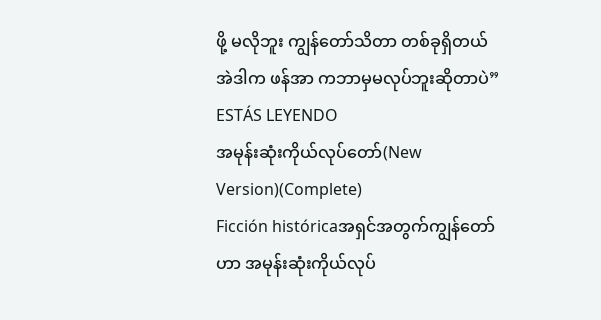ဖို့ မလိုဘူး ကျွန်တော်သိတာ တစ်ခုရှိတယ် အဲဒါက ဖန်အာ ကဘာမှမလုပ်ဘူးဆိုတာပဲ”
ESTÁS LEYENDO
အမုန်းဆုံးကိုယ်လုပ်တော်(New Version)(Complete)
Ficción históricaအရှင်အတွက်ကျွန်တော်ဟာ အမုန်းဆုံးကိုယ်လုပ်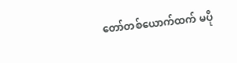တော်တစ်ယောက်ထက် မပို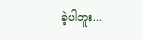ခဲ့ပါဘူး...